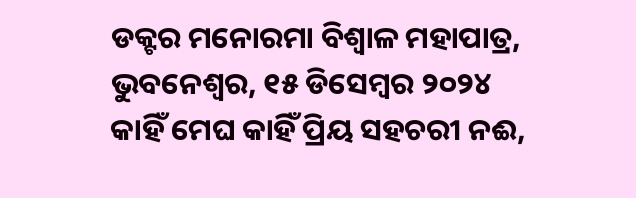ଡକ୍ଟର ମନୋରମା ବିଶ୍ୱାଳ ମହାପାତ୍ର, ଭୁବନେଶ୍ୱର, ୧୫ ଡିସେମ୍ବର ୨୦୨୪
କାହିଁ ମେଘ କାହିଁ ପ୍ରିୟ ସହଚରୀ ନଈ,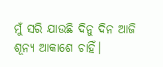ମୁଁ ସରି ଯାଉଛି ଦିନୁ ଦିନ ଆଜି
ଶୂନ୍ୟ ଆକାଶେ ଚାହିଁ।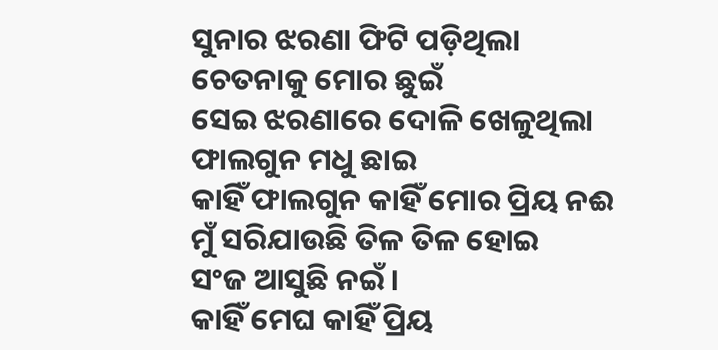ସୁନାର ଝରଣା ଫିଟି ପଡ଼ିଥିଲା
ଚେତନାକୁ ମୋର ଛୁଇଁ
ସେଇ ଝରଣାରେ ଦୋଳି ଖେଳୁଥିଲା
ଫାଲଗୁନ ମଧୁ ଛାଇ
କାହିଁ ଫାଲଗୁନ କାହିଁ ମୋର ପ୍ରିୟ ନଈ
ମୁଁ ସରିଯାଉଛି ତିଳ ତିଳ ହୋଇ
ସଂଜ ଆସୁଛି ନଇଁ।
କାହିଁ ମେଘ କାହିଁ ପ୍ରିୟ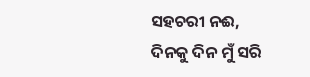ସହଚରୀ ନଈ,
ଦିନକୁ ଦିନ ମୁଁ ସରି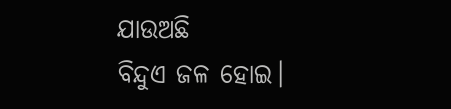ଯାଉଅଛି
ବିନ୍ଦୁଏ ଜଳ ହୋଇ।